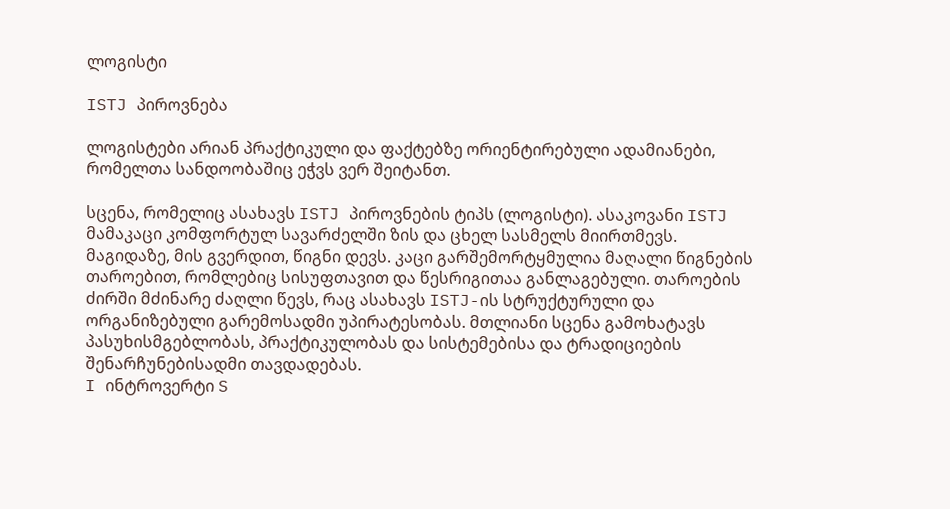ლოგისტი

ISTJ პიროვნება

ლოგისტები არიან პრაქტიკული და ფაქტებზე ორიენტირებული ადამიანები, რომელთა სანდოობაშიც ეჭვს ვერ შეიტანთ.

სცენა, რომელიც ასახავს ISTJ პიროვნების ტიპს (ლოგისტი). ასაკოვანი ISTJ მამაკაცი კომფორტულ სავარძელში ზის და ცხელ სასმელს მიირთმევს. მაგიდაზე, მის გვერდით, წიგნი დევს. კაცი გარშემორტყმულია მაღალი წიგნების თაროებით, რომლებიც სისუფთავით და წესრიგითაა განლაგებული. თაროების ძირში მძინარე ძაღლი წევს, რაც ასახავს ISTJ-ის სტრუქტურული და ორგანიზებული გარემოსადმი უპირატესობას. მთლიანი სცენა გამოხატავს პასუხისმგებლობას, პრაქტიკულობას და სისტემებისა და ტრადიციების შენარჩუნებისადმი თავდადებას.
I ინტროვერტი S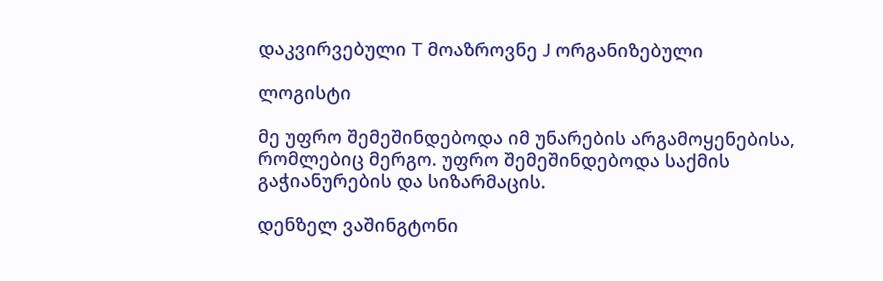დაკვირვებული T მოაზროვნე J ორგანიზებული

ლოგისტი

მე უფრო შემეშინდებოდა იმ უნარების არგამოყენებისა, რომლებიც მერგო. უფრო შემეშინდებოდა საქმის გაჭიანურების და სიზარმაცის.

დენზელ ვაშინგტონი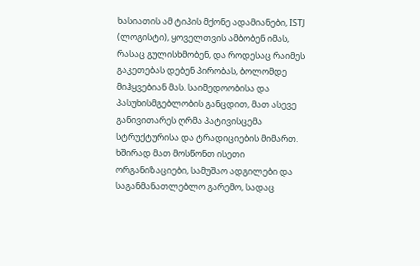ხასიათის ამ ტიპის მქონე ადამიანები, ISTJ (ლოგისტი), ყოველთვის ამბობენ იმას, რასაც გულისხმობენ, და როდესაც რაიმეს გაკეთებას დებენ პირობას, ბოლომდე მიჰყვებიან მას. საიმედოობისა და პასუხისმგებლობის განცდით, მათ ასევე განივითარეს ღრმა პატივისცემა სტრუქტურისა და ტრადიციების მიმართ. ხშირად მათ მოსწონთ ისეთი ორგანიზაციები, სამუშაო ადგილები და საგანმანათლებლო გარემო, სადაც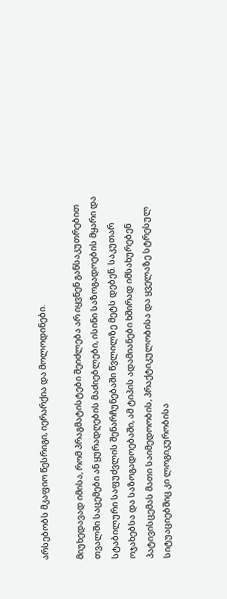არსებობს მკაფიო წესრიგი, იერარქია და მოლოდინები.

მიუხედავად იმისა, რომ პრაგმატისტები შეიძლება არ იყვნენ განსაკუთრებით თვალში საცემები ან ყურადღების მაძიებლები, ისინი საზოგადოების მყარი და სტაბილური საფუძვლის შენარჩუნებაში წვლილზე მეტს დებენ. საკუთარ ოჯახებსა და საზოგადოებაში, ამ ტიპის ადამიანები ხშირად იმსახურებენ პატივისცემას მათი საიმედოობის, პრაქტიკულობისა და ყველაზე სტრესულ სიტუაციებშიც კი ლოგიკურობისა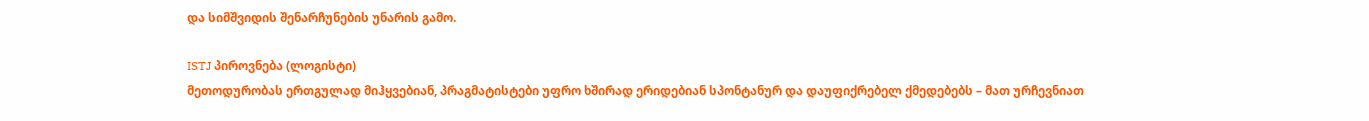და სიმშვიდის შენარჩუნების უნარის გამო.

ISTJ პიროვნება (ლოგისტი)
მეთოდურობას ერთგულად მიჰყვებიან, პრაგმატისტები უფრო ხშირად ერიდებიან სპონტანურ და დაუფიქრებელ ქმედებებს – მათ ურჩევნიათ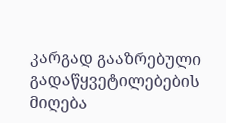კარგად გააზრებული გადაწყვეტილებების მიღება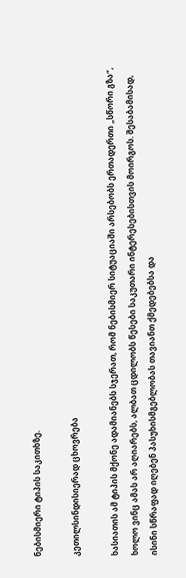ნებისმიერი ტიპის საკითხზე.

კეთილსინდისიერად ცხოვრება

ხასიათის ამ ტიპის მქონე ადამიანებს სჯერათ, რომ ნებისმიერ სიტუაციაში არსებობს ერთადერთი „სწორი გზა“, ხოლო ვინც ამას არ აღიარებს, ალბათ ცდილობს წესები საკუთარი ინტერესებისთვის მოირგოს. შესაბამისად, ისინი სწრაფად იღებენ პასუხისმგებლობას თავიანთ ქმედებებსა და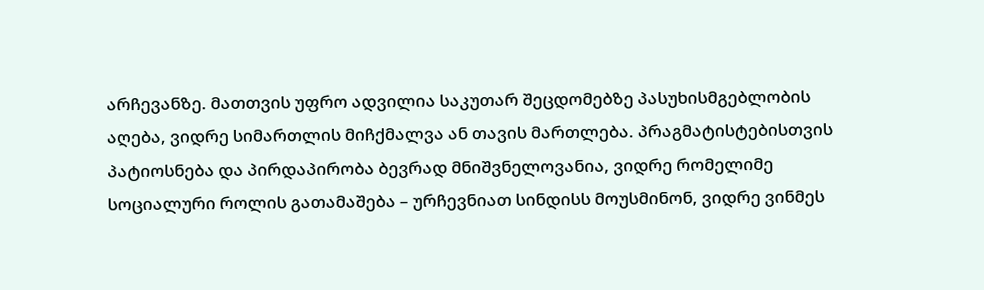არჩევანზე. მათთვის უფრო ადვილია საკუთარ შეცდომებზე პასუხისმგებლობის აღება, ვიდრე სიმართლის მიჩქმალვა ან თავის მართლება. პრაგმატისტებისთვის პატიოსნება და პირდაპირობა ბევრად მნიშვნელოვანია, ვიდრე რომელიმე სოციალური როლის გათამაშება – ურჩევნიათ სინდისს მოუსმინონ, ვიდრე ვინმეს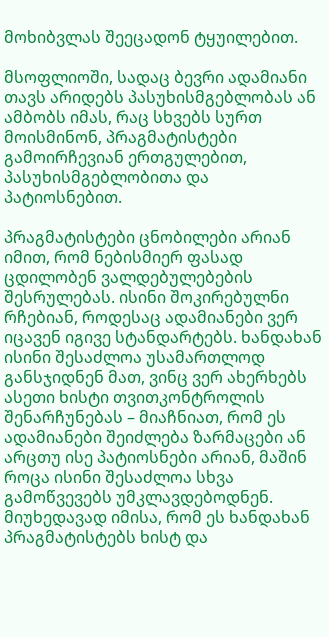მოხიბვლას შეეცადონ ტყუილებით.

მსოფლიოში, სადაც ბევრი ადამიანი თავს არიდებს პასუხისმგებლობას ან ამბობს იმას, რაც სხვებს სურთ მოისმინონ, პრაგმატისტები გამოირჩევიან ერთგულებით, პასუხისმგებლობითა და პატიოსნებით.

პრაგმატისტები ცნობილები არიან იმით, რომ ნებისმიერ ფასად ცდილობენ ვალდებულებების შესრულებას. ისინი შოკირებულნი რჩებიან, როდესაც ადამიანები ვერ იცავენ იგივე სტანდარტებს. ხანდახან ისინი შესაძლოა უსამართლოდ განსჯიდნენ მათ, ვინც ვერ ახერხებს ასეთი ხისტი თვითკონტროლის შენარჩუნებას – მიაჩნიათ, რომ ეს ადამიანები შეიძლება ზარმაცები ან არცთუ ისე პატიოსნები არიან, მაშინ როცა ისინი შესაძლოა სხვა გამოწვევებს უმკლავდებოდნენ. მიუხედავად იმისა, რომ ეს ხანდახან პრაგმატისტებს ხისტ და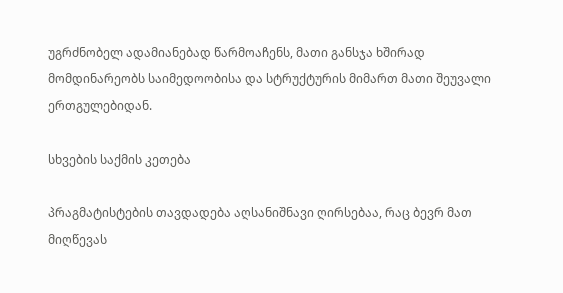უგრძნობელ ადამიანებად წარმოაჩენს, მათი განსჯა ხშირად მომდინარეობს საიმედოობისა და სტრუქტურის მიმართ მათი შეუვალი ერთგულებიდან.

სხვების საქმის კეთება

პრაგმატისტების თავდადება აღსანიშნავი ღირსებაა, რაც ბევრ მათ მიღწევას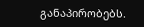განაპირობებს.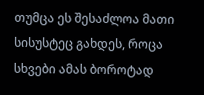თუმცა ეს შესაძლოა მათი სისუსტეც გახდეს, როცა სხვები ამას ბოროტად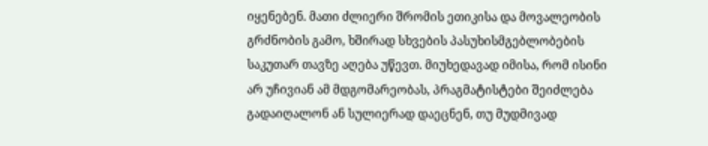იყენებენ. მათი ძლიერი შრომის ეთიკისა და მოვალეობის გრძნობის გამო, ხშირად სხვების პასუხისმგებლობების საკუთარ თავზე აღება უწევთ. მიუხედავად იმისა, რომ ისინი არ უჩივიან ამ მდგომარეობას, პრაგმატისტები შეიძლება გადაიღალონ ან სულიერად დაეცნენ, თუ მუდმივად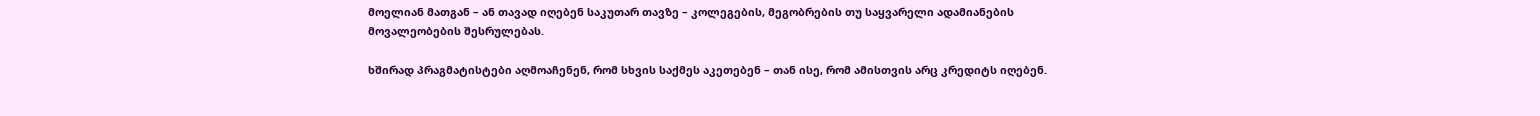მოელიან მათგან – ან თავად იღებენ საკუთარ თავზე – კოლეგების, მეგობრების თუ საყვარელი ადამიანების მოვალეობების შესრულებას.

ხშირად პრაგმატისტები აღმოაჩენენ, რომ სხვის საქმეს აკეთებენ – თან ისე, რომ ამისთვის არც კრედიტს იღებენ.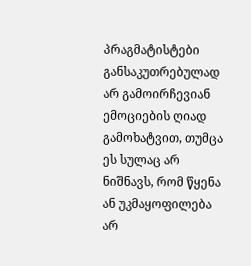პრაგმატისტები განსაკუთრებულად არ გამოირჩევიან ემოციების ღიად გამოხატვით, თუმცა ეს სულაც არ ნიშნავს, რომ წყენა ან უკმაყოფილება არ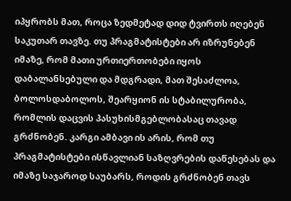იპყრობს მათ, როცა ზედმეტად დიდ ტვირთს იღებენ საკუთარ თავზე. თუ პრაგმატისტები არ იზრუნებენ იმაზე, რომ მათი ურთიერთობები იყოს დაბალანსებული და მდგრადი, მათ შესაძლოა, ბოლოსდაბოლოს, შეარყიონ ის სტაბილურობა, რომლის დაცვის პასუხისმგებლობასაც თავად გრძნობენ. კარგი ამბავი ის არის, რომ თუ პრაგმატისტები ისწავლიან საზღვრების დაწესებას და იმაზე საჯაროდ საუბარს, როდის გრძნობენ თავს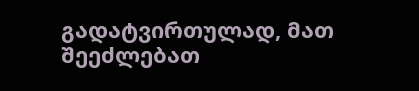გადატვირთულად, მათ შეეძლებათ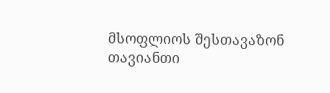მსოფლიოს შესთავაზონ თავიანთი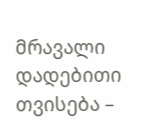მრავალი დადებითი თვისება –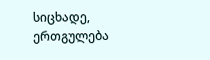სიცხადე, ერთგულება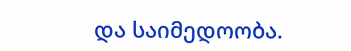და საიმედოობა.